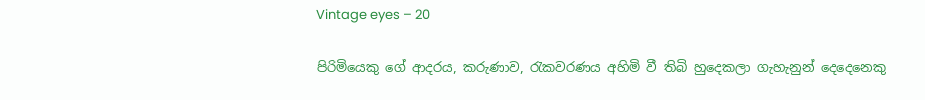Vintage eyes – 20

පිරිමියෙකු ගේ ආදරය, කරුණාව, රැකවරණය අහිමි වී තිබි හුදෙකලා ගැහැනුන් දෙදෙනෙකු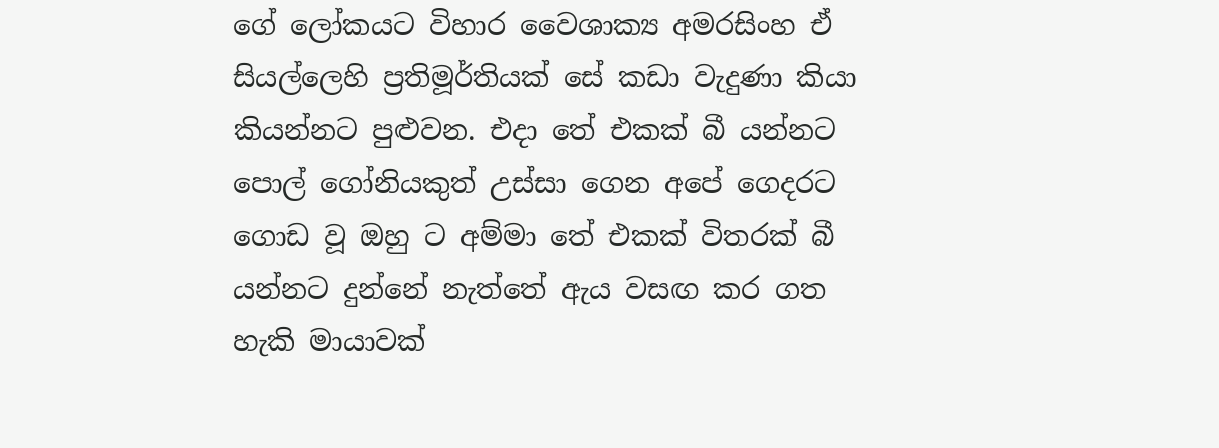ගේ ලෝකයට විහාර වෛශාක්‍ය අමරසිංහ ඒ සියල්ලෙහි ප්‍රතිමූර්තියක් සේ කඩා වැදුණා කියා කියන්නට පුළුවන. එදා තේ එකක් බී යන්නට පොල් ගෝනියකුත් උස්සා ගෙන අපේ ගෙදරට ගොඩ වූ ඔහු ට අම්මා තේ එකක් විතරක් බී යන්නට දුන්නේ නැත්තේ ඇය වසඟ කර ගත හැකි මායාවක්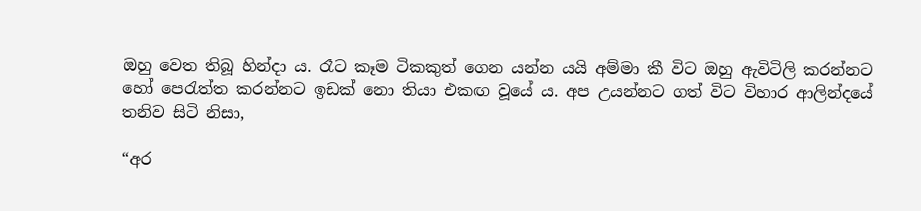ඔහු වෙත තිබූ හින්දා ය. රෑට කෑම ටිකකුත් ගෙන යන්න යයි අම්මා කී විට ඔහු ඇවිටිලි කරන්නට හෝ පෙරැත්ත කරන්නට ඉඩක් නො තියා එකඟ වූයේ ය. අප උයන්නට ගත් විට විහාර ආලින්දයේ තනිව සිටි නිසා,

“අර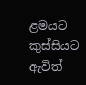ළමයට කුස්සියට ඇවිත්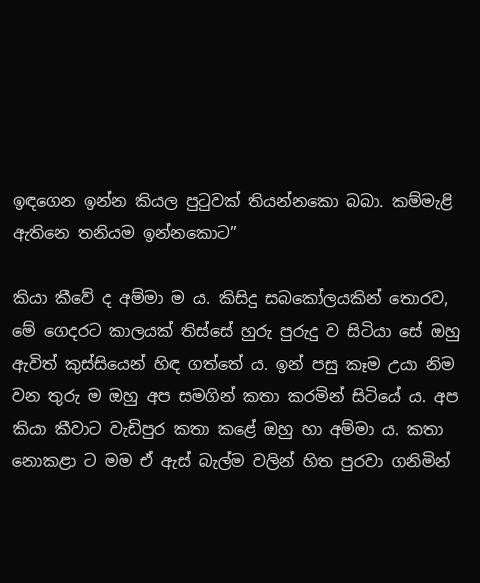ඉඳගෙන ඉන්න කියල පුටුවක් තියන්නකො බබා. කම්මැළි ඇතිනෙ තනියම ඉන්නකොට”

කියා කීවේ ද අම්මා ම ය. කිසිදු සබකෝලයකින් තොරව, මේ ගෙදරට කාලයක් තිස්සේ හුරු පුරුදු ව සිටියා සේ ඔහු ඇවිත් කුස්සියෙන් හිඳ ගත්තේ ය. ඉන් පසු කෑම උයා නිම වන තුරු ම ඔහු අප සමගින් කතා කරමින් සිටියේ ය. අප කියා කීවාට වැඩිපුර කතා කළේ ඔහු හා අම්මා ය. කතා නොකළා ට මම ඒ ඇස් බැල්ම වලින් හිත පුරවා ගනිමින්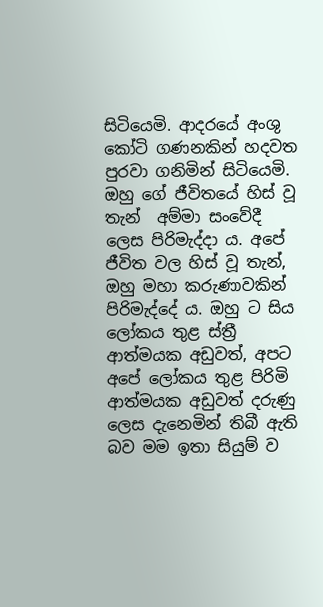සිටියෙමි. ආදරයේ අංශු කෝටි ගණනකින් හදවත පුරවා ගනිමින් සිටියෙමි. ඔහු ගේ ජීවිතයේ හිස් වූ තැන්  අම්මා සංවේදී ලෙස පිරිමැද්දා ය. අපේ ජීවිත වල හිස් වූ තැන්, ඔහු මහා කරුණාවකින් පිරිමැද්දේ ය. ඔහු ට සිය ලෝකය තුළ ස්ත්‍රී ආත්මයක අඩුවත්, අපට අපේ ලෝකය තුළ පිරිමි ආත්මයක අඩුවත් දරුණු ලෙස දැනෙමින් තිබී ඇති බව මම ඉතා සියුම් ව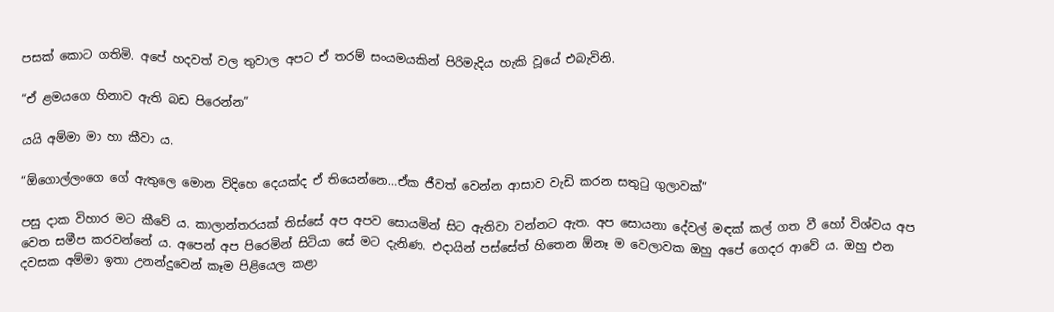පසක් කොට ගතිමි. අපේ හදවත් වල තුවාල අපට ඒ තරම් සංයමයකින් පිරිමැදිය හැකි වූයේ එබැවිනි.

“ඒ ළමයගෙ හිනාව ඇති බඩ පිරෙන්න”

යයි අම්මා මා හා කීවා ය.

“ඕගොල්ලංගෙ ගේ ඇතුලෙ මොන විදිහෙ දෙයක්ද ඒ තියෙන්නෙ…ඒක ජීවත් වෙන්න ආසාව වැඩි කරන සතුටු ගුලාවක්”

පසු දාක විහාර මට කීවේ ය. කාලාන්තරයක් තිස්සේ අප අපව සොයමින් සිට ඇතිවා වන්නට ඇත. අප සොයනා දේවල් මඳක් කල් ගත වී හෝ විශ්වය අප වෙත සමීප කරවන්නේ ය. අපෙන් අප පිරෙමින් සිටියා සේ මට දැනිණ. එදායින් පස්සේත් හිතෙන ඕනෑ ම වෙලාවක ඔහු අපේ ගෙදර ආවේ ය. ඔහු එන දවසක අම්මා ඉතා උනන්දුවෙන් කෑම පිළියෙල කළා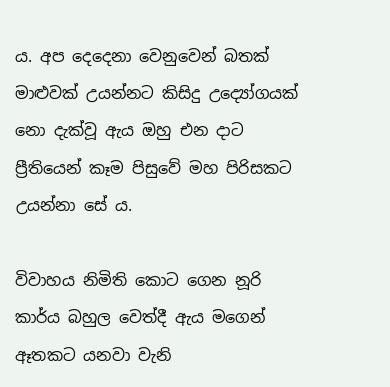ය. අප දෙදෙනා වෙනුවෙන් බතක් මාළුවක් උයන්නට කිසිදු උද්‍යෝගයක් නො දැක්වූ ඇය ඔහු එන දාට ප්‍රීතියෙන් කෑම පිසුවේ මහ පිරිසකට උයන්නා සේ ය.

විවාහය නිමිති කොට ගෙන නූරි කාර්ය බහුල වෙත්දී ඇය මගෙන් ඈතකට යනවා වැනි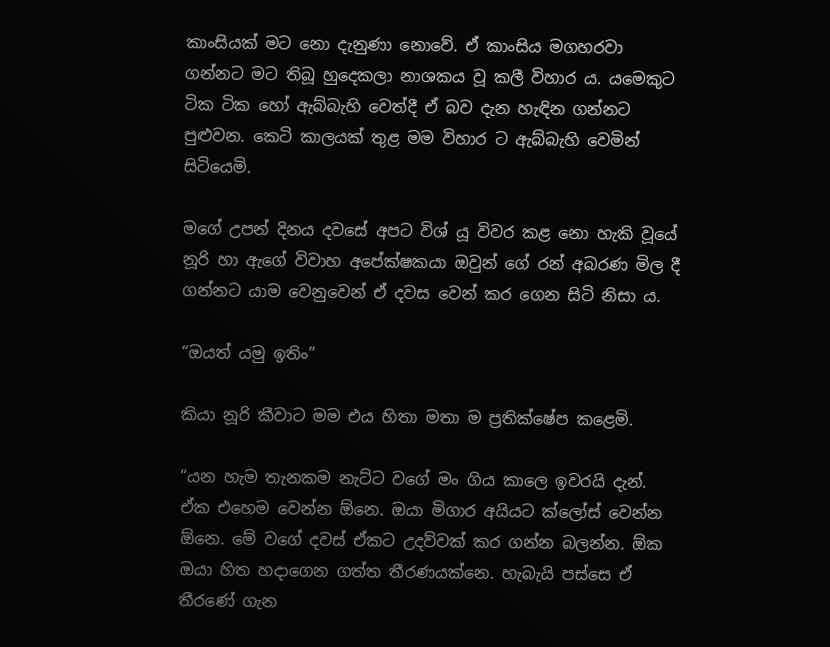කාංසියක් මට නො දැනුණා නොවේ. ඒ කාංසිය මගහරවා ගන්නට මට තිබූ හුදෙකලා නාශකය වූ කලී විහාර ය. යමෙකුට ටික ටික හෝ ඇබ්බැහි වෙත්දී ඒ බව දැන හැඳින ගන්නට පුළුවන. කෙටි කාලයක් තුළ මම විහාර ට ඇබ්බැහි වෙමින් සිටියෙමි.

මගේ උපන් දිනය දවසේ අපට විශ් යූ විවර කළ නො හැකි වූයේ නූරි හා ඇගේ විවාහ අපේක්ෂකයා ඔවුන් ගේ රන් අබරණ මිල දී ගන්නට යාම වෙනුවෙන් ඒ දවස වෙන් කර ගෙන සිටි නිසා ය.

“ඔයත් යමු ඉතිං”

කියා නූරි කීවාට මම එය හිතා මතා ම ප්‍රතික්ෂේප කළෙමි.

“යන හැම තැනකම නැට්ට වගේ මං ගිය කාලෙ ඉවරයි දැන්. ඒක එහෙම වෙන්න ඕනෙ. ඔයා මිගාර අයියට ක්ලෝස් වෙන්න ඕනෙ. මේ වගේ දවස් ඒකට උදව්වක් කර ගන්න බලන්න. ඕක ඔයා හිත හදාගෙන ගත්ත තීරණයක්නෙ. හැබැයි පස්සෙ ඒ තීරණේ ගැන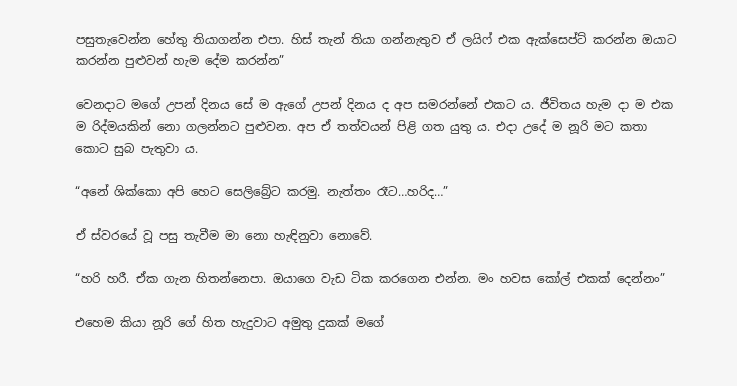පසුතැවෙන්න හේතු තියාගන්න එපා. හිස් තැන් තියා ගන්නැතුව ඒ ලයිෆ් එක ඇක්සෙප්ට් කරන්න ඔයාට කරන්න පුළුවන් හැම දේම කරන්න”

වෙනදාට මගේ උපන් දිනය සේ ම ඇගේ උපන් දිනය ද අප සමරන්නේ එකට ය. ජීවිතය හැම දා ම එක ම රිද්මයකින් නො ගලන්නට පුළුවන. අප ඒ තත්වයන් පිළි ගත යුතු ය. එදා උදේ ම නූරි මට කතා කොට සුබ පැතුවා ය.

“අනේ ශික්කො අපි හෙට සෙලිබ්‍රේට කරමු. නැත්තං රෑට…හරිද…”

ඒ ස්වරයේ වූ පසු තැවීම මා නො හැඳිනුවා නොවේ.

“හරි හරී. ඒක ගැන හිතන්නෙපා. ඔයාගෙ වැඩ ටික කරගෙන එන්න. මං හවස කෝල් එකක් දෙන්නං”

එහෙම කියා නූරි ගේ හිත හැදුවාට අමුතු දුකක් මගේ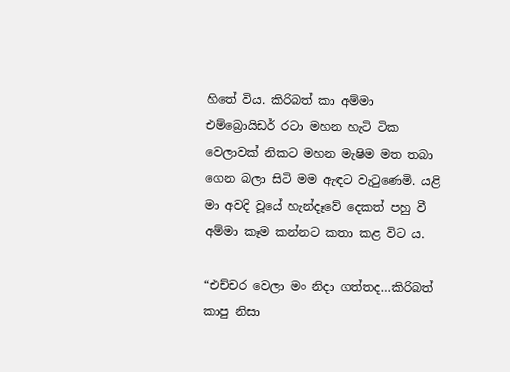හිතේ විය. කිරිබත් කා අම්මා එම්බ්‍රොයිඩර් රටා මහන හැටි ටික වෙලාවක් නිකට මහන මැෂිම මත තබා ගෙන බලා සිටි මම ඇඳට වැටුණෙමි. යළි මා අවදි වූයේ හැන්දෑවේ දෙකත් පහු වී අම්මා කෑම කන්නට කතා කළ විට ය.

“එච්චර වෙලා මං නිදා ගත්තද…කිරිබත් කාපු නිසා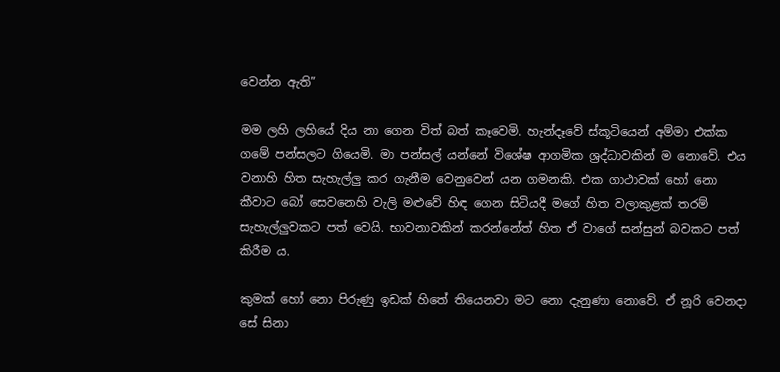වෙන්න ඇති”

මම ලහි ලහියේ දිය නා ගෙන විත් බත් කෑවෙමි. හැන්දෑවේ ස්කූටියෙන් අම්මා එක්ක ගමේ පන්සලට ගියෙමි. මා පන්සල් යන්නේ විශේෂ ආගමික ශ්‍රද්ධාවකින් ම නොවේ. එය වනාහි හිත සැහැල්ලු කර ගැනීම වෙනුවෙන් යන ගමනකි. එක ගාථාවක් හෝ නො කීවාට බෝ සෙවනෙහි වැලි මළුවේ හිඳ ගෙන සිටියදී මගේ හිත වලාකුළක් තරම් සැහැල්ලුවකට පත් වෙයි. භාවනාවකින් කරන්නේත් හිත ඒ වාගේ සන්සුන් බවකට පත් කිරීම ය.

කුමක් හෝ නො පිරුණු ඉඩක් හිතේ තියෙනවා මට නො දැනුණා නොවේ. ඒ නූරි වෙනදා සේ සිනා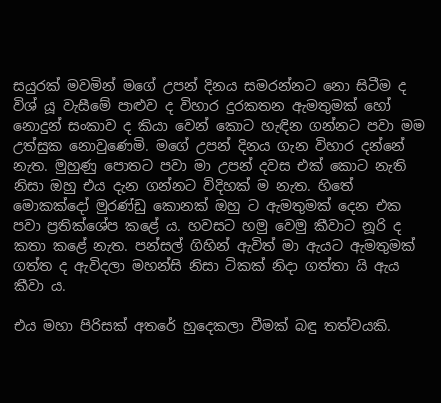සයුරක් මවමින් මගේ උපන් දිනය සමරන්නට නො සිටීම ද විශ් යූ වැසීමේ පාළුව ද විහාර දුරකතන ඇමතුමක් හෝ නොදුන් සංකාව ද කියා වෙන් කොට හැඳින ගන්නට පවා මම උත්සුක නොවුණෙමි. මගේ උපන් දිනය ගැන විහාර දන්නේ නැත. මුහුණු පොතට පවා මා උපන් දවස එක් කොට නැති නිසා ඔහු එය දැන ගන්නට විදිහක් ම නැත. හිතේ මොකක්දෝ මුරණ්ඩු කොනක් ඔහු ට ඇමතුමක් දෙන එක පවා ප්‍රතික්ශේප කළේ ය. හවසට හමු වෙමු කීවාට නූරි ද කතා කළේ නැත. පන්සල් ගිහින් ඇවිත් මා ඇයට ඇමතුමක් ගත්ත ද ඇවිදලා මහන්සි නිසා ටිකක් නිදා ගත්තා යි ඇය කීවා ය.

එය මහා පිරිසක් අතරේ හුදෙකලා වීමක් බඳු තත්වයකි.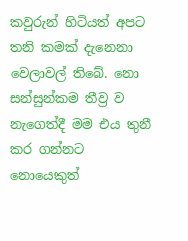කවුරුන් හිටියත් අපට තනි කමක් දැනෙනා වෙලාවල් තිබේ. නො සන්සුන්කම තීව්‍ර ව නැගෙත්දී මම එය තුනී කර ගන්නට නොයෙකුත්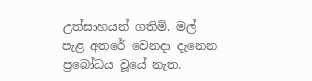උත්සාහයන් ගතිමි. මල් පැළ අතරේ වෙනදා දැනෙන ප්‍රබෝධය වූයේ නැත.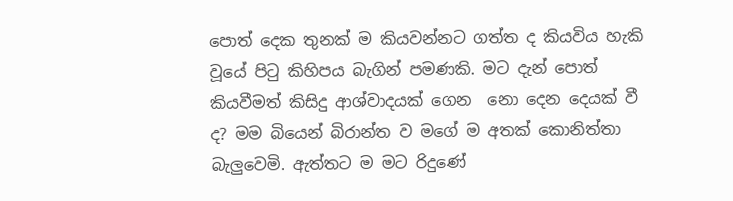පොත් දෙක තුනක් ම කියවන්නට ගත්ත ද කියවිය හැකි වූයේ පිටු කිහිපය බැගින් පමණකි. මට දැන් පොත් කියවීමත් කිසිදු ආශ්වාදයක් ගෙන  නො දෙන දෙයක් වී ද? මම බියෙන් බිරාන්ත ව මගේ ම අතක් කොනිත්තා බැලුවෙමි. ඇත්තට ම මට රිදුණේ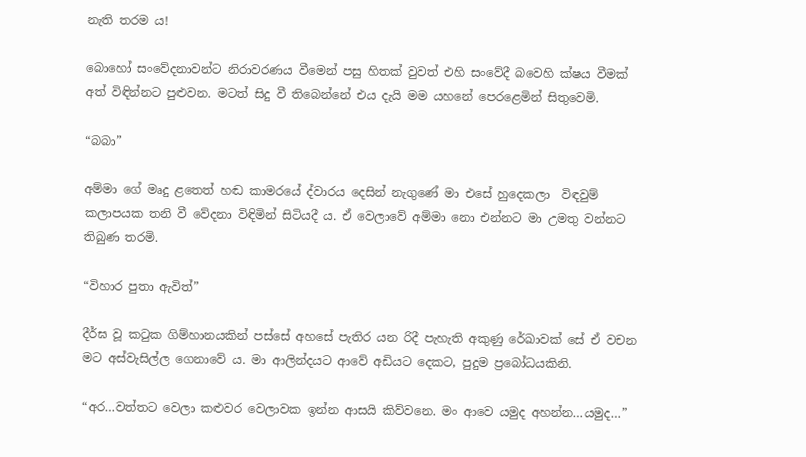නැති තරම ය!

බොහෝ සංවේදනාවන්ට නිරාවරණය වීමෙන් පසු හිතක් වුවත් එහි සංවේදී බවෙහි ක්ෂය වීමක් අත් විඳින්නට පුළුවන. මටත් සිදු වී තිබෙන්නේ එය දැයි මම යහනේ පෙරළෙමින් සිතුවෙමි.

“බබා”

අම්මා ගේ මෘදු ළතෙත් හඬ කාමරයේ ද්වාරය දෙසින් නැගුණේ මා එසේ හුදෙකලා  විඳවුම් කලාපයක තනි වී වේදනා විඳිමින් සිටියදී ය. ඒ වෙලාවේ අම්මා නො එන්නට මා උමතු වන්නට තිබුණ තරමි.

“විහාර පුතා ඇවිත්”

දීර්ඝ වූ කටුක ගිම්හානයකින් පස්සේ අහසේ පැතිර යන රිදී පැහැති අකුණු රේඛාවක් සේ ඒ වචන මට අස්වැසිල්ල ගෙනාවේ ය. මා ආලින්දයට ආවේ අඩියට දෙකට, පුදුම ප්‍රබෝධයකිනි.

“අර…වත්තට වෙලා කළුවර වෙලාවක ඉන්න ආසයි කිව්වනෙ. මං ආවෙ යමුද අහන්න…යමුද…”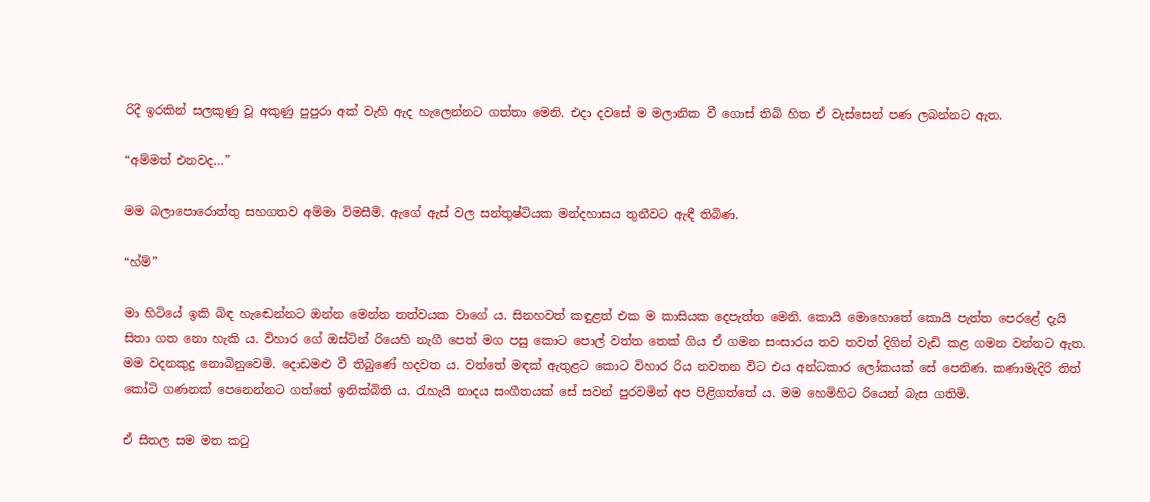රිදී ඉරකින් සලකුණු වූ අකුණු පුපුරා අක් වැහි ඇද හැලෙන්නට ගත්තා මෙනි. එදා දවසේ ම මලානික වී ගොස් තිබි හිත ඒ වැස්සෙන් පණ ලබන්නට ඇත.

“අම්මත් එනවද…”

මම බලාපොරොත්තු සහගතව අම්මා විමසීමි. ඇගේ ඇස් වල සන්තුෂ්ටියක මන්දහාසය තුනීවට ඇඳී තිබිණ.

“හ්ම්”

මා හිටියේ ඉකි බිඳ හැඬෙන්නට ඔන්න මෙන්න තත්වයක වාගේ ය. සිනහවත් කඳුළත් එක ම කාසියක දෙපැත්ත මෙනි. කොයි මොහොතේ කොයි පැත්ත පෙරළේ දැයි සිතා ගත නො හැකි ය. විහාර ගේ ඔස්ටින් රියෙහි නැගී පෙත් මග පසු කොට පොල් වත්ත තෙක් ගිය ඒ ගමන සංසාරය තව තවත් දිගින් වැඩි කළ ගමන වන්නට ඇත. මම වදනකුදු නොබිනුවෙමි. දොඩමළු වී තිබුණේ හදවත ය. වත්තේ මඳක් ඇතුළට කොට විහාර රිය නවතන විට එය අන්ධකාර ලෝකයක් සේ පෙනිණ. කණාමැදිරි තිත් කෝටි ගණනක් පෙනෙන්නට ගත්තේ ඉනික්බිති ය. රැහැයි නාදය සංගීතයක් සේ සවන් පුරවමින් අප පිළිගත්තේ ය. මම හෙමිහිට රියෙන් බැස ගතිමි.

ඒ සීතල සම මත කටු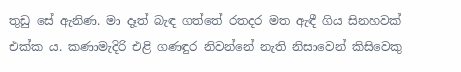තුඩු සේ ඇනිණ. මා දෑත් බැඳ ගත්තේ රතදර මත ඇඳී ගිය සිනහවක් එක්ක ය. කණාමැදිරි එළි ගණඳුර නිවන්නේ නැති නිසාවෙන් කිසිවෙකු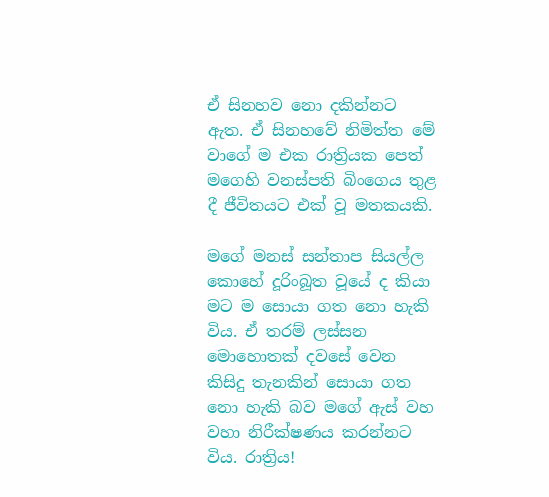ඒ සිනහව නො දකින්නට ඇත. ඒ සිනහවේ නිමිත්ත මේ වාගේ ම එක රාත්‍රියක පෙත් මගෙහි වනස්පති බිංගෙය තුළ දී ජීවිතයට එක් වූ මතකයකි.

මගේ මනස් සන්තාප සියල්ල කොහේ දූරිංබූත වූයේ ද කියා මට ම සොයා ගත නො හැකි විය. ඒ තරම් ලස්සන මොහොතක් දවසේ වෙන කිසිදු තැනකින් සොයා ගත නො හැකි බව මගේ ඇස් වහ වහා නිරීක්ෂණය කරන්නට විය. රාත්‍රිය!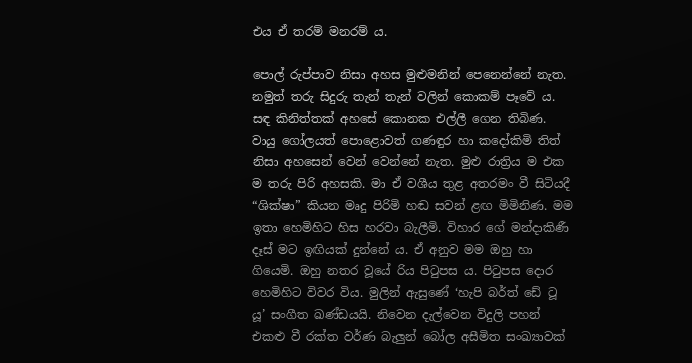එය ඒ තරම් මනරම් ය.

පොල් රුප්පාව නිසා අහස මුළුමනින් පෙනෙන්නේ නැත. නමුත් තරු සිදුරු තැන් තැන් වලින් කොකම් පෑවේ ය. සඳ කිනිත්තක් අහසේ කොනක එල්ලී ගෙන තිබිණ. වායු ගෝලයත් පොළොවත් ගණඳුර හා කදෝකිමි තිත් නිසා අහසෙන් වෙන් වෙන්නේ නැත. මුළු රාත්‍රිය ම එක ම තරු පිරි අහසකි. මා ඒ වශීය තුළ අතරමං වී සිටියදී “ශික්ෂා” කියන මෘදු පිරිමි හඬ සවන් ළඟ මිමිනිණ. මම ඉතා හෙමිහිට හිස හරවා බැලීමි. විහාර ගේ මන්දාකිණී දෑස් මට ඉඟියක් දුන්නේ ය. ඒ අනුව මම ඔහු හා ගියෙමි. ඔහු නතර වූයේ රිය පිටුපස ය. පිටුපස දොර හෙමිහිට විවර විය. මුලින් ඇසුණේ ‘හැපි බර්ත් ඩේ ටූ යූ’ සංගීත ඛණ්ඩයයි. නිවෙන දැල්වෙන විදුලි පහන් එකළු වී රක්ත වර්ණ බැලුන් බෝල අසීමිත සංඛ්‍යාවක්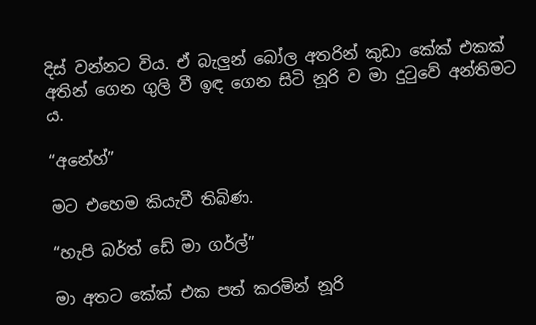දිස් වන්නට විය. ඒ බැලුන් බෝල අතරින් කුඩා කේක් එකක් අතින් ගෙන ගුලි වී ඉඳ ගෙන සිටි නූරි ව මා දුටුවේ අන්තිමට ය.

“අනේහ්”

මට එහෙම කියැවී තිබිණ.

“හැපි බර්ත් ඩේ මා ගර්ල්”

මා අතට කේක් එක පත් කරමින් නූරි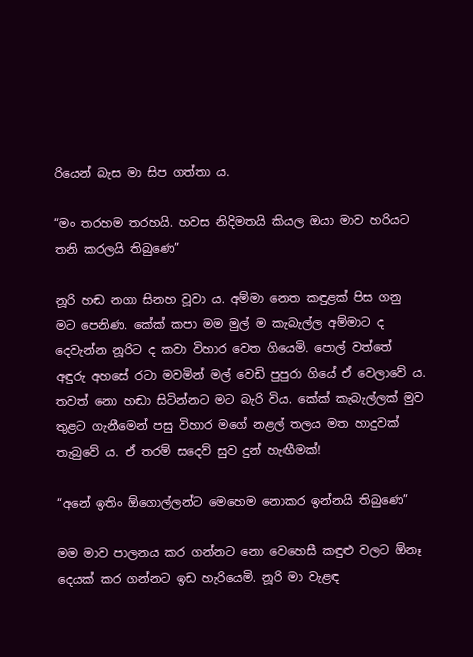රියෙන් බැස මා සිප ගත්තා ය.

“මං තරහම තරහයි. හවස නිදිමතයි කියල ඔයා මාව හරියට තනි කරලයි තිබුණෙ”

නූරි හඬ නගා සිනහ වූවා ය. අම්මා නෙත කඳුළක් පිස ගනු මට පෙනිණ. කේක් කපා මම මුල් ම කැබැල්ල අම්මාට ද දෙවැන්න නූරිට ද කවා විහාර වෙත ගියෙමි. පොල් වත්තේ අඳුරු අහසේ රටා මවමින් මල් වෙඩි පුපුරා ගියේ ඒ වෙලාවේ ය. තවත් නො හඬා සිටින්නට මට බැරි විය. කේක් කැබැල්ලක් මුව තුළට ගැනීමෙන් පසු විහාර මගේ නළල් තලය මත හාදුවක් තැබුවේ ය. ඒ තරම් සදෙව් සුව දුන් හැඟීමක්!

“අනේ ඉතිං ඕගොල්ලන්ට මෙහෙම නොකර ඉන්නයි තිබුණෙ”

මම මාව පාලනය කර ගන්නට නො වෙහෙසී කඳුළු වලට ඕනෑ දෙයක් කර ගන්නට ඉඩ හැරියෙමි. නූරි මා වැළඳ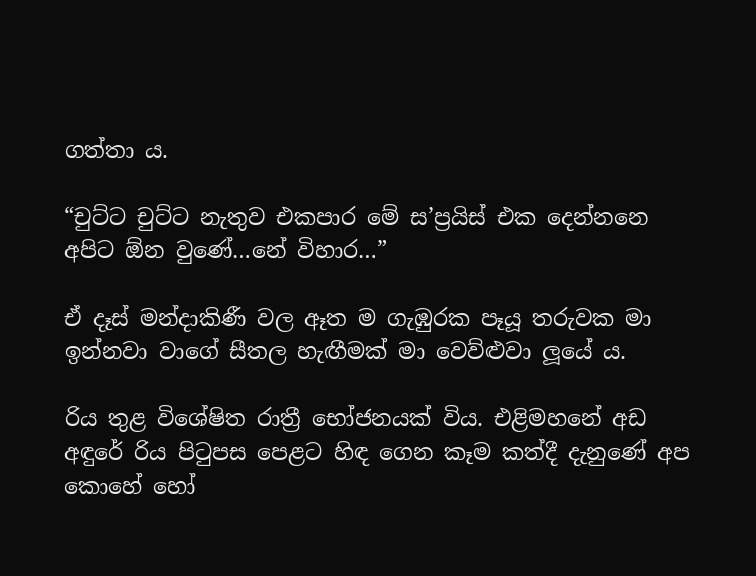ගත්තා ය.

“චුට්ට චුට්ට නැතුව එකපාර මේ ස’ප්‍රයිස් එක දෙන්නනෙ අපිට ඕන වුණේ…නේ විහාර…”

ඒ දෑස් මන්දාකිණී වල ඈත ම ගැඹුරක පෑයූ තරුවක මා ඉන්නවා වාගේ සීතල හැඟීමක් මා වෙව්ළුවා ලූයේ ය.

රිය තුළ විශේෂිත රාත්‍රී භෝජනයක් විය. එළිමහනේ අඩ අඳුරේ රිය පිටුපස පෙළට හිඳ ගෙන කෑම කත්දී දැනුණේ අප කොහේ හෝ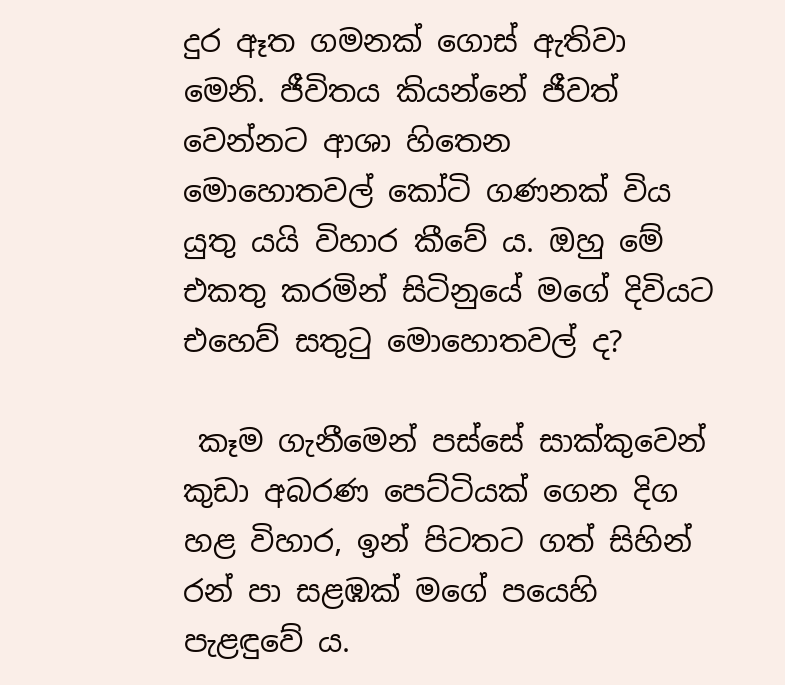දුර ඈත ගමනක් ගොස් ඇතිවා මෙනි. ජීවිතය කියන්නේ ජීවත් වෙන්නට ආශා හිතෙන මොහොතවල් කෝටි ගණනක් විය යුතු යයි විහාර කීවේ ය. ඔහු මේ එකතු කරමින් සිටිනුයේ මගේ දිවියට එහෙව් සතුටු මොහොතවල් ද?

 කෑම ගැනීමෙන් පස්සේ සාක්කුවෙන් කුඩා අබරණ පෙට්ටියක් ගෙන දිග හළ විහාර, ඉන් පිටතට ගත් සිහින් රන් පා සළඹක් මගේ පයෙහි පැළඳුවේ ය.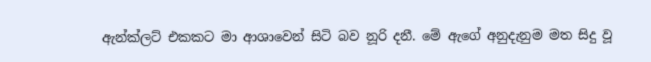ඇන්ක්ලට් එකකට මා ආශාවෙන් සිටි බව නූරි දනී. මේ ඇගේ අනුදැනුම මත සිදු වූ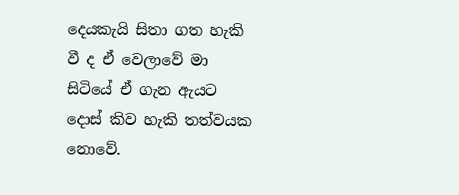දෙයකැයි සිතා ගත හැකි වී ද ඒ වෙලාවේ මා සිටියේ ඒ ගැන ඇයට දොස් කිව හැකි තත්වයක නොවේ.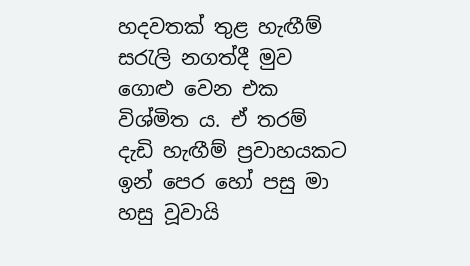හදවතක් තුළ හැඟීම් සරැලි නගත්දී මුව ගොළු වෙන එක විශ්මිත ය. ඒ තරම් දැඩි හැඟීම් ප්‍රවාහයකට ඉන් පෙර හෝ පසු මා හසු වූවායි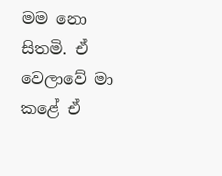මම නො සිතමි. ඒ වෙලාවේ මා කළේ ඒ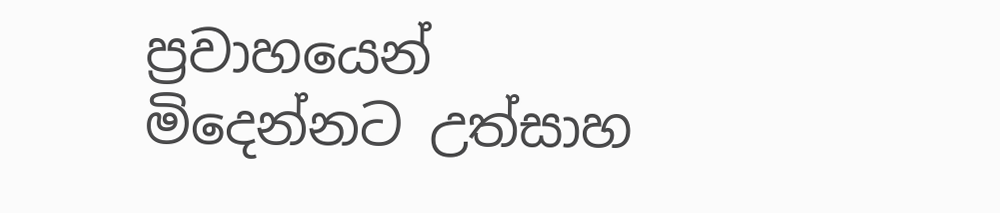ප්‍රවාහයෙන් මිදෙන්නට උත්සාහ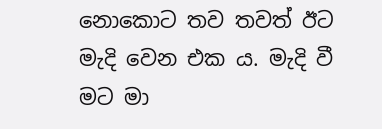නොකොට තව තවත් ඊට මැදි වෙන එක ය. මැදි වී මට මා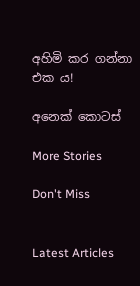අහිමි කර ගන්නා එක ය!

අනෙක් කොටස්

More Stories

Don't Miss


Latest Articles